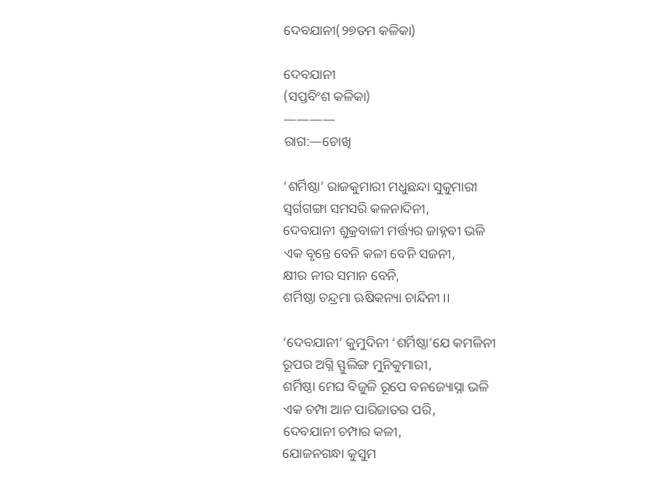ଦେବଯାନୀ(୨୭ତମ କଳିକା)

ଦେବଯାନୀ
(ସପ୍ତବିଂଶ କଳିକା)
————
ରାଗ:—ଚୋଖି

‘ଶର୍ମିଷ୍ଠା’ ରାଜକୁମାରୀ ମଧୁଛନ୍ଦା ସୁକୁମାରୀ
ସ୍ୱର୍ଗଗଙ୍ଗା ସମସରି କଳନାଦିନୀ,
ଦେବଯାନୀ ଶୁକ୍ରବାଳୀ ମର୍ତ୍ତ୍ୟର ଜାହ୍ନବୀ ଭଳି
ଏକ ବୃନ୍ତେ ବେନି କଳୀ ବେନି ସଜନୀ,
କ୍ଷୀର ନୀର ସମାନ ବେନି,
ଶର୍ମିଷ୍ଠା ଚନ୍ଦ୍ରମା ଋଷିକନ୍ୟା ଚାନ୍ଦିନୀ।।

‘ଦେବଯାନୀ’ କୁମୁଦିନୀ ‘ଶର୍ମିଷ୍ଠା’ଯେ କମଳିନୀ
ରୂପର ଅଗ୍ନି ସ୍ଫୁଲିଙ୍ଗ ମୁନିକୁମାରୀ,
ଶର୍ମିଷ୍ଠା ମେଘ ବିଜୁଳି ରୂପେ ବନଜ୍ୟୋସ୍ନା ଭଳି
ଏକ ଚମ୍ପା ଆନ ପାରିଜାତର ପରି,
ଦେବଯାନୀ ଚମ୍ପାର କଳୀ,
ଯୋଜନଗନ୍ଧା କୁସୁମ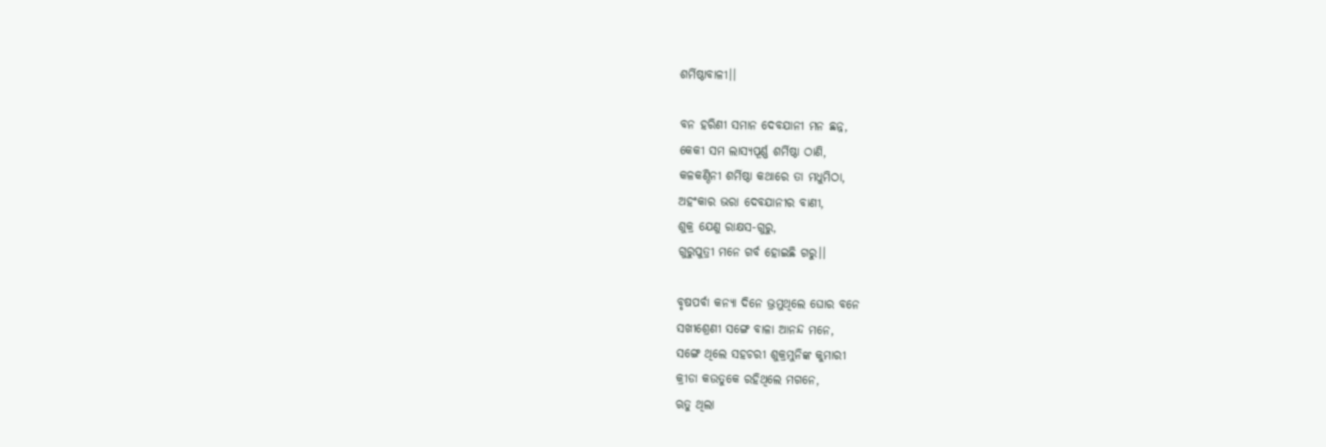ଶର୍ମିଷ୍ଠାବାଳୀ।।

ବନ ହରିଣୀ ସମାନ ଦେବଯାନୀ ମନ ଛନ୍ନ,
କେକୀ ସମ ଲାସ୍ୟପୂର୍ଣ୍ଣ ଶର୍ମିଷ୍ଠା ଠାଣି,
କଳକଣ୍ଠିନୀ ଶର୍ମିଷ୍ଠା କଥାରେ ତା ମଧୁମିଠା,
ଅହଂକାର ଭରା ଦେବଯାନୀର ବାଣୀ,
ଶୁକ୍ର ଯେଣୁ ରାକ୍ଷସ-ଗୁରୁ,
ଗୁରୁପୁତ୍ରୀ ମନେ ଗର୍ବ ହୋଇଛି ଗରୁ।।

ବୃଷପର୍ବା କନ୍ୟା ଦିନେ ଭ୍ରମୁଥିଲେ ଘୋର ବନେ
ସଖୀଶ୍ରେଣୀ ସଙ୍ଗେ ବାଳା ଆନନ୍ଦ ମନେ,
ସଙ୍ଗେ ଥିଲେ ସହଚରୀ ଶୁକ୍ରମୁନିଙ୍କ କୁମାରୀ
କ୍ରୀଡା କଉତୁକେ ରହିଥିଲେ ମଗନେ,
ଋତୁ ଥିଲା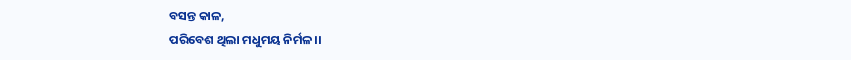ବସନ୍ତ କାଳ,
ପରିବେଶ ଥିଲା ମଧୁମୟ ନିର୍ମଳ।।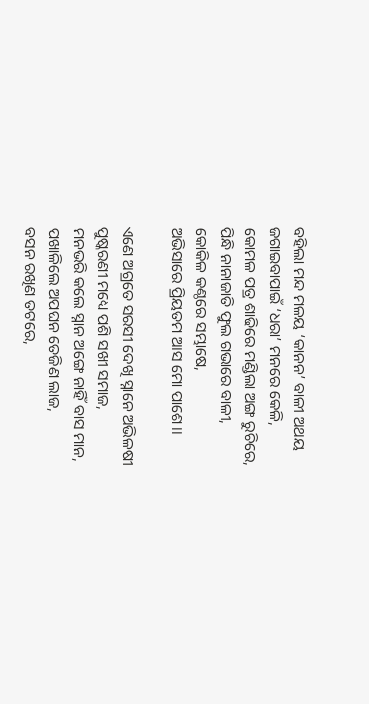ବହିଲା ମନ୍ଦ ମଳୟ ‘କାନନ’ ବାଳୀ ଅଥୟ
ଜଗାଇବାପାଇଁ ‘ଧରା’ ମନରେ କେଳି,
କୋମଳ ପତ୍ର ଶାଢିରେ ମଣ୍ଡିଲା ଅଙ୍ଗ ରୁଚିରେ,
ପିନ୍ଧି ନାନାଜାତି ଫୁଲ ଗଭାରେ ବାଳୀ,
କୋକିଳ କଣ୍ଠରେ ସମ୍ଭାଷେ,
ଅଭିସାରେ ପ୍ରିୟତମ ଆସ ମୋ ପାଶେ।।

ଏଣେ ଅଗ୍ରତେ ସରସୀ ଦେଖି ସ୍ନାନେ ଅଭିଳଷୀ
ପୁଷ୍କରଣୀ ମଧ୍ୟେ ପଶି ସଖୀ ସମାଜ,
ମନଭରି କଲେ ସ୍ନାନ ଅଙ୍ଗେ ନାହିଁ ବାସ ମାନ,
ପଖାଳିଲେ ଅପଘନ ତେଜିଣ ଲାଜ,
ବସନ ରଖିଣ ତଟରେ,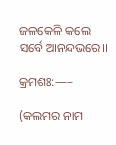ଜଳକେଳି କଲେ ସର୍ବେ ଆନନ୍ଦଭରେ।।

କ୍ରମଶଃ:—–

(କଲମର ନାମ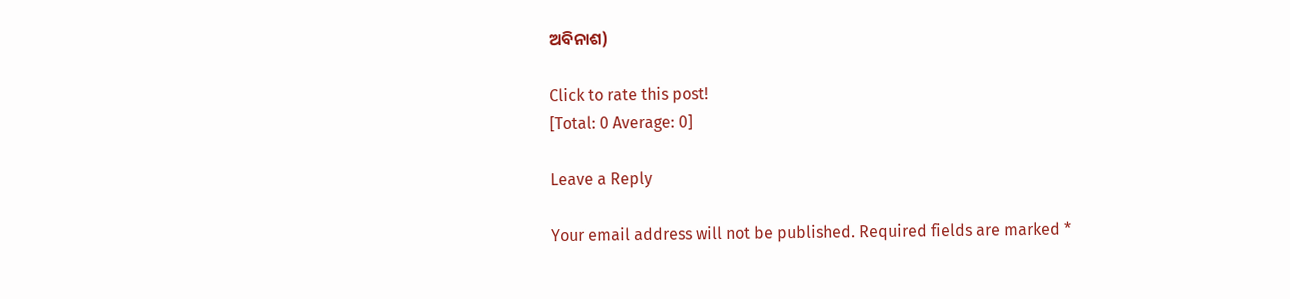ଅବିନାଶ)

Click to rate this post!
[Total: 0 Average: 0]

Leave a Reply

Your email address will not be published. Required fields are marked *